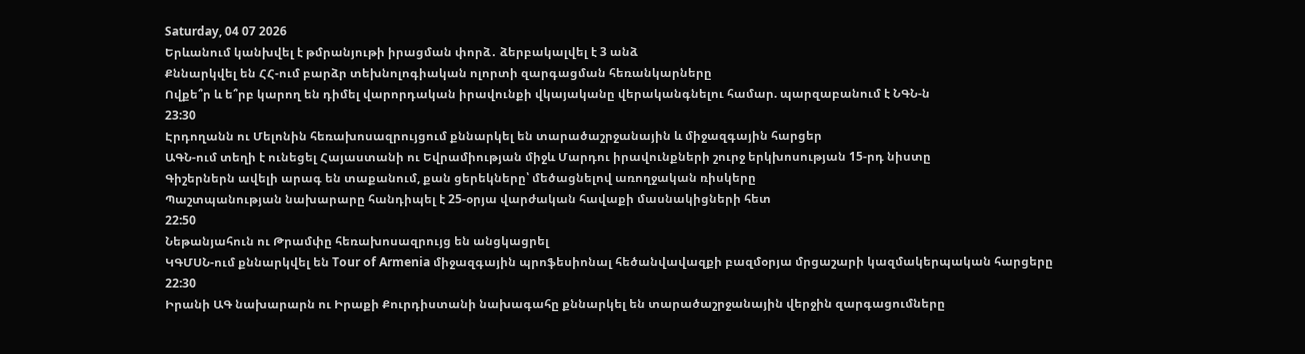Saturday, 04 07 2026
Երևանում կանխվել է թմրանյութի իրացման փորձ․ ձերբակալվել է 3 անձ
Քննարկվել են ՀՀ-ում բարձր տեխնոլոգիական ոլորտի զարգացման հեռանկարները
Ովքե՞ր և ե՞րբ կարող են դիմել վարորդական իրավունքի վկայականը վերականգնելու համար. պարզաբանում է ՆԳՆ-ն
23:30
Էրդողանն ու Մելոնին հեռախոսազրույցում քննարկել են տարածաշրջանային և միջազգային հարցեր
ԱԳՆ-ում տեղի է ունեցել Հայաստանի ու Եվրամիության միջև Մարդու իրավունքների շուրջ երկխոսության 15-րդ նիստը
Գիշերներն ավելի արագ են տաքանում, քան ցերեկները՝ մեծացնելով առողջական ռիսկերը
Պաշտպանության նախարարը հանդիպել է 25-օրյա վարժական հավաքի մասնակիցների հետ
22:50
Նեթանյահուն ու Թրամփը հեռախոսազրույց են անցկացրել
ԿԳՄՍՆ-ում քննարկվել են Tour of Armenia միջազգային պրոֆեսիոնալ հեծանվավազքի բազմօրյա մրցաշարի կազմակերպական հարցերը
22:30
Իրանի ԱԳ նախարարն ու Իրաքի Քուրդիստանի նախագահը քննարկել են տարածաշրջանային վերջին զարգացումները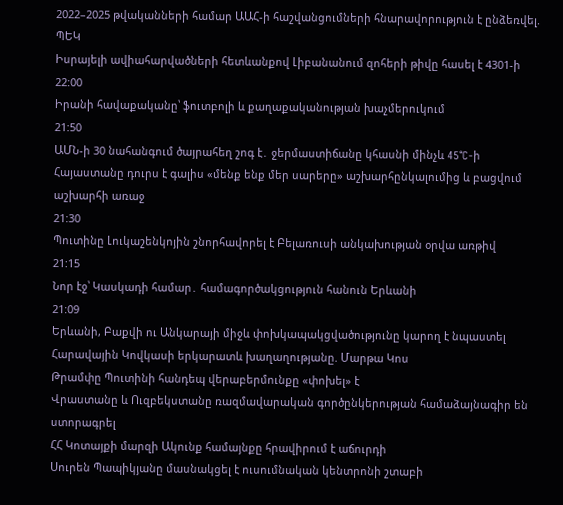2022–2025 թվականների համար ԱԱՀ-ի հաշվանցումների հնարավորություն է ընձեռվել. ՊԵԿ
Իսրայելի ավիահարվածների հետևանքով Լիբանանում զոհերի թիվը հասել է 4301-ի
22:00
Իրանի հավաքականը՝ ֆուտբոլի և քաղաքականության խաչմերուկում
21:50
ԱՄՆ-ի 30 նահանգում ծայրահեղ շոգ է․ ջերմաստիճանը կհասնի մինչև 45°C-ի
Հայաստանը դուրս է գալիս «մենք ենք մեր սարերը» աշխարհընկալումից և բացվում աշխարհի առաջ
21:30
Պուտինը Լուկաշենկոյին շնորհավորել է Բելառուսի անկախության օրվա առթիվ
21:15
Նոր էջ՝ Կասկադի համար․ համագործակցություն հանուն Երևանի
21:09
Երևանի, Բաքվի ու Անկարայի միջև փոխկապակցվածությունը կարող է նպաստել Հարավային Կովկասի երկարատև խաղաղությանը. Մարթա Կոս
Թրամփը Պուտինի հանդեպ վերաբերմունքը «փոխել» է
Վրաստանը և Ուզբեկստանը ռազմավարական գործընկերության համաձայնագիր են ստորագրել
ՀՀ Կոտայքի մարզի Ակունք համայնքը հրավիրում է աճուրդի
Սուրեն Պապիկյանը մասնակցել է ուսումնական կենտրոնի շտաբի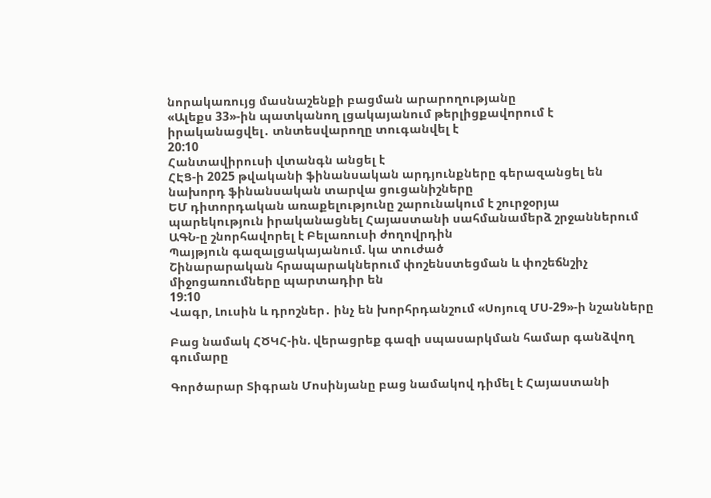նորակառույց մասնաշենքի բացման արարողությանը
«Ալեքս 33»-ին պատկանող լցակայանում թերլիցքավորում է իրականացվել․ տնտեսվարողը տուգանվել է
20:10
Հանտավիրուսի վտանգն անցել է
ՀԷՑ-ի 2025 թվականի ֆինանսական արդյունքները գերազանցել են նախորդ ֆինանսական տարվա ցուցանիշները
ԵՄ դիտորդական առաքելությունը շարունակում է շուրջօրյա պարեկություն իրականացնել Հայաստանի սահմանամերձ շրջաններում
ԱԳՆ-ը շնորհավորել է Բելառուսի ժողովրդին
Պայթյուն գազալցակայանում. կա տուժած
Շինարարական հրապարակներում փոշենստեցման և փոշեճնշիչ միջոցառումները պարտադիր են
19:10
Վագր, Լուսին և դրոշներ․ ինչ են խորհրդանշում «Սոյուզ ՄՍ-29»-ի նշանները

Բաց նամակ ՀԾԿՀ-ին. վերացրեք գազի սպասարկման համար գանձվող գումարը

Գործարար Տիգրան Մոսինյանը բաց նամակով դիմել է Հայաստանի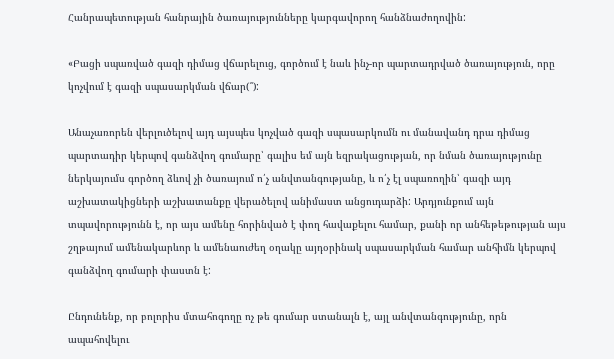Հանրապետության հանրային ծառայությունները կարգավորող հանձնաժողովին:

«Բացի սպառված գազի դիմաց վճարելուց, գործում է նաև ինչ-որ պարտադրված ծառայություն, որը կոչվում է գազի սպասարկման վճար(՞):

Անաչառորեն վերլուծելով այդ այսպես կոչված գազի սպասարկումն ու մանավանդ դրա դիմաց պարտադիր կերպով գանձվող գումարը՝ գալիս եմ այն եզրակացության, որ նման ծառայությունը ներկայումս գործող ձևով չի ծառայում ո՛չ անվտանգությանը, և ո՛չ էլ սպառողին՝ գազի այդ աշխատակիցների աշխատանքը վերածելով անիմաստ անցուդարձի: Արդյունքում այն տպավորությունն է, որ այս ամենը հորինված է փող հավաքելու համար, քանի որ անհեթեթության այս շղթայում ամենակարևոր և ամենաուժեղ օղակը այդօրինակ սպասարկման համար անհիմն կերպով գանձվող գումարի փաստն է:

Ընդունենք, որ բոլորիս մտահոգողը ոչ թե գումար ստանալն է, այլ անվտանգությունը, որն ապահովելու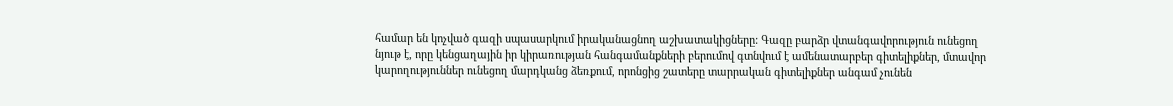համար են կոչված գազի սպասարկում իրականացնող աշխատակիցները: Գազը բարձր վտանգավորություն ունեցող նյութ է, որը կենցաղային իր կիրառության հանգամանքների բերումով գտնվում է ամենատարբեր գիտելիքներ, մտավոր կարողություններ ունեցող մարդկանց ձեռքում, որոնցից շատերը տարրական գիտելիքներ անգամ չունեն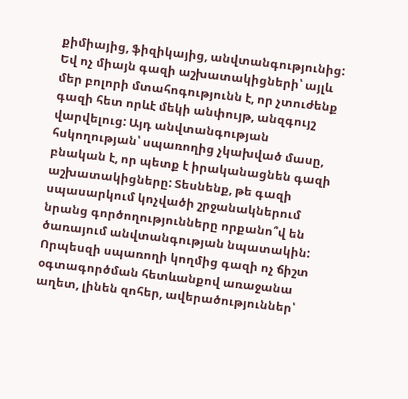քիմիայից, ֆիզիկայից, անվտանգությունից: Եվ ոչ միայն գազի աշխատակիցների՝ այլև մեր բոլորի մտահոգությունն է, որ չտուժենք գազի հետ որևէ մեկի անփույթ, անզգույշ վարվելուց: Այդ անվտանգության հսկողության՝ սպառողից չկախված մասը, բնական է, որ պետք է իրականացնեն գազի աշխատակիցները: Տեսնենք, թե գազի սպասարկում կոչվածի շրջանակներում նրանց գործողությունները որքանո՞վ են ծառայում անվտանգության նպատակին: Որպեսզի սպառողի կողմից գազի ոչ ճիշտ օգտագործման հետևանքով առաջանա աղետ, լինեն զոհեր, ավերածություններ՝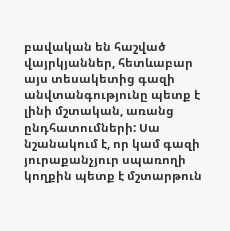բավական են հաշված վայրկյաններ, հետևաբար այս տեսակետից գազի անվտանգությունը պետք է լինի մշտական, առանց ընդհատումների: Սա նշանակում է, որ կամ գազի յուրաքանչյուր սպառողի կողքին պետք է մշտարթուն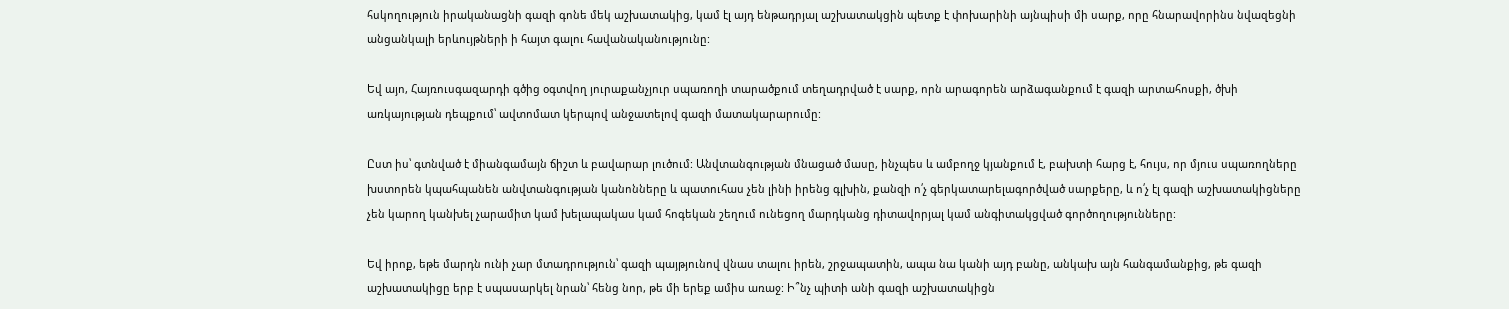հսկողություն իրականացնի գազի գոնե մեկ աշխատակից, կամ էլ այդ ենթադրյալ աշխատակցին պետք է փոխարինի այնպիսի մի սարք, որը հնարավորինս նվազեցնի անցանկալի երևույթների ի հայտ գալու հավանականությունը:

Եվ այո, Հայռուսգազարդի գծից օգտվող յուրաքանչյուր սպառողի տարածքում տեղադրված է սարք, որն արագորեն արձագանքում է գազի արտահոսքի, ծխի առկայության դեպքում՝ ավտոմատ կերպով անջատելով գազի մատակարարումը:

Ըստ իս՝ գտնված է միանգամայն ճիշտ և բավարար լուծում: Անվտանգության մնացած մասը, ինչպես և ամբողջ կյանքում է, բախտի հարց է, հույս, որ մյուս սպառողները խստորեն կպահպանեն անվտանգության կանոնները և պատուհաս չեն լինի իրենց գլխին, քանզի ո՛չ գերկատարելագործված սարքերը, և ո՛չ էլ գազի աշխատակիցները չեն կարող կանխել չարամիտ կամ խելապակաս կամ հոգեկան շեղում ունեցող մարդկանց դիտավորյալ կամ անգիտակցված գործողությունները:

Եվ իրոք, եթե մարդն ունի չար մտադրություն՝ գազի պայթյունով վնաս տալու իրեն, շրջապատին, ապա նա կանի այդ բանը, անկախ այն հանգամանքից, թե գազի աշխատակիցը երբ է սպասարկել նրան՝ հենց նոր, թե մի երեք ամիս առաջ: Ի՞նչ պիտի անի գազի աշխատակիցն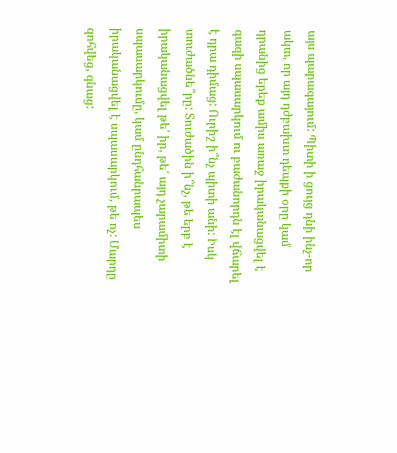այս պարագայում: Պիտի ի ցույց դնի ինչ-որ ակտ, որ այդ դժբախտ դեպքի օրը կամ դրանից երեք ամիս առաջ իրականացվել է գազի սպասարկում ու բաժանորդն էլ վճարել է դրա դիմաց: Ուրիշ ի՞նչ պիտի անի: Իսկ տուժածնե՞րը: Տուժածին ի՞նչ, թե երբ է իրականացվել թե՛ իր, թե՛ այդ չարամիտի սպասարկումը, կամ ընդհանրապես իրականացվել է սպասարկում, թե ոչ: Մարդը զոհվեց, գնաց: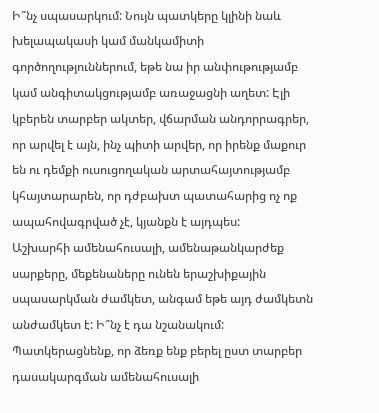Ի՞նչ սպասարկում: Նույն պատկերը կլինի նաև խելապակասի կամ մանկամիտի գործողություններում, եթե նա իր անփութությամբ կամ անգիտակցությամբ առաջացնի աղետ: Էլի կբերեն տարբեր ակտեր, վճարման անդորրագրեր, որ արվել է այն, ինչ պիտի արվեր, որ իրենք մաքուր են ու դեմքի ուսուցողական արտահայտությամբ կհայտարարեն, որ դժբախտ պատահարից ոչ ոք ապահովագրված չէ, կյանքն է այդպես:
Աշխարհի ամենահուսալի, ամենաթանկարժեք սարքերը, մեքենաները ունեն երաշխիքային սպասարկման ժամկետ, անգամ եթե այդ ժամկետն անժամկետ է: Ի՞նչ է դա նշանակում: Պատկերացնենք, որ ձեռք ենք բերել ըստ տարբեր դասակարգման ամենահուսալի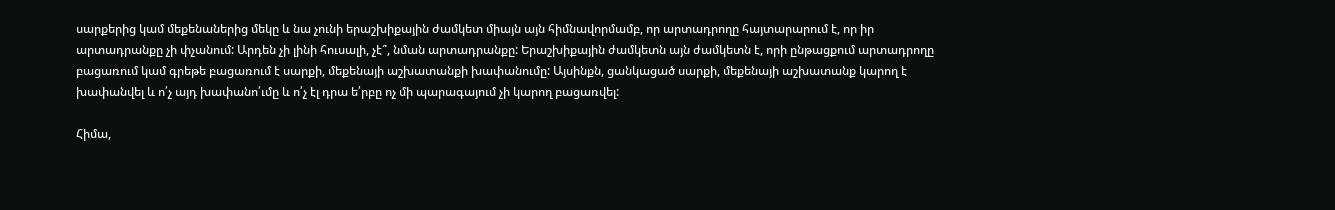սարքերից կամ մեքենաներից մեկը և նա չունի երաշխիքային ժամկետ միայն այն հիմնավորմամբ, որ արտադրողը հայտարարում է, որ իր արտադրանքը չի փչանում: Արդեն չի լինի հուսալի, չէ՞, նման արտադրանքը: Երաշխիքային ժամկետն այն ժամկետն է, որի ընթացքում արտադրողը բացառում կամ գրեթե բացառում է սարքի, մեքենայի աշխատանքի խափանումը: Այսինքն, ցանկացած սարքի, մեքենայի աշխատանք կարող է խափանվել և ո՛չ այդ խափանո՛ւմը և ո՛չ էլ դրա ե՛րբը ոչ մի պարագայում չի կարող բացառվել:

Հիմա,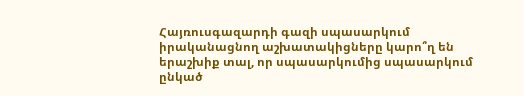Հայռուսգազարդի գազի սպասարկում իրականացնող աշխատակիցները կարո՞ղ են երաշխիք տալ, որ սպասարկումից սպասարկում ընկած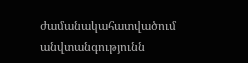ժամանակահատվածում անվտանգությունն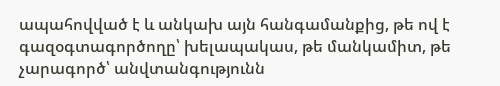ապահովված է և անկախ այն հանգամանքից, թե ով է գազօգտագործողը՝ խելապակաս, թե մանկամիտ, թե չարագործ՝ անվտանգությունն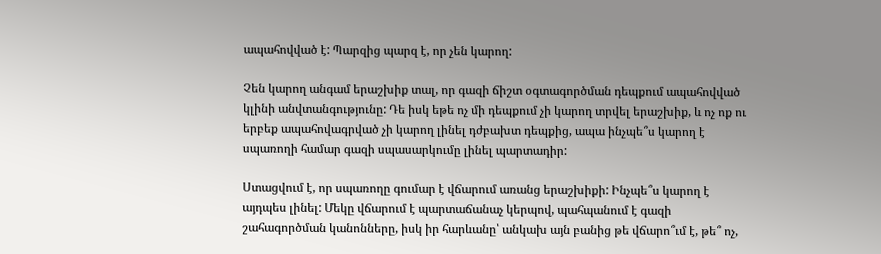ապահովված է: Պարզից պարզ է, որ չեն կարող:

Չեն կարող անգամ երաշխիք տալ, որ գազի ճիշտ օգտագործման դեպքում ապահովված կլինի անվտանգությունը: Դե իսկ եթե ոչ մի դեպքում չի կարող տրվել երաշխիք, և ոչ ոք ու երբեք ապահովագրված չի կարող լինել դժբախտ դեպքից, ապա ինչպե՞ս կարող է սպառողի համար գազի սպասարկումը լինել պարտադիր:

Ստացվում է, որ սպառողը գումար է վճարում առանց երաշխիքի: Ինչպե՞ս կարող է այդպես լինել: Մեկը վճարում է պարտաճանաչ կերպով, պահպանում է գազի շահագործման կանոնները, իսկ իր հարևանը՝ անկախ այն բանից թե վճարո՞ւմ է, թե՞ ոչ,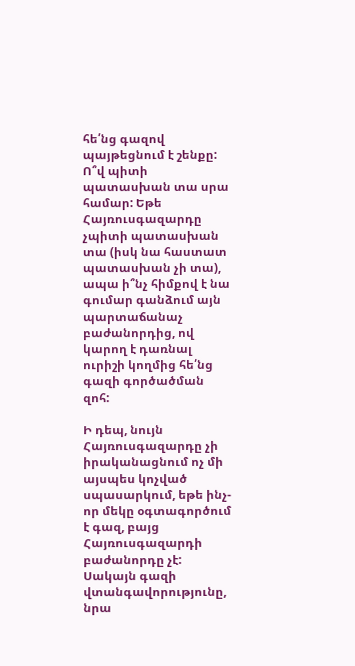հե՛նց գազով պայթեցնում է շենքը: Ո՞վ պիտի պատասխան տա սրա համար: Եթե Հայռուսգազարդը չպիտի պատասխան տա (իսկ նա հաստատ պատասխան չի տա), ապա ի՞նչ հիմքով է նա գումար գանձում այն պարտաճանաչ բաժանորդից, ով կարող է դառնալ ուրիշի կողմից հե՛նց գազի գործածման զոհ:

Ի դեպ, նույն Հայռուսգազարդը չի իրականացնում ոչ մի այսպես կոչված սպասարկում, եթե ինչ-որ մեկը օգտագործում է գազ, բայց Հայռուսգազարդի բաժանորդը չէ: Սակայն գազի վտանգավորությունը, նրա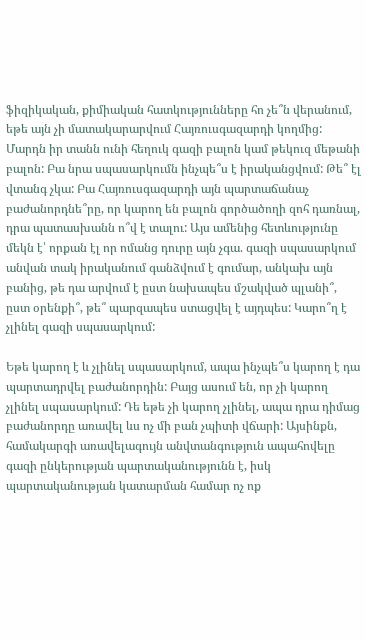ֆիզիկական, քիմիական հատկությունները հո չե՞ն վերանում, եթե այն չի մատակարարվում Հայռուսգազարդի կողմից: Մարդն իր տանն ունի հեղուկ գազի բալոն կամ թեկուզ մեթանի բալոն: Բա նրա սպասարկումն ինչպե՞ս է իրականցվում: Թե՞ էլ վտանգ չկա: Բա Հայռուսգազարդի այն պարտաճանաչ բաժանորդնե՞րը, որ կարող են բալոն գործածողի զոհ դառնալ, դրա պատասխանն ո՞վ է տալու: Այս ամենից հետևությունը մեկն է՝ որքան էլ որ ոմանց դուրը այն չգա. գազի սպասարկում անվան տակ իրականում գանձվում է գումար, անկախ այն բանից, թե դա արվում է ըստ նախապես մշակված պլանի՞, ըստ օրենքի՞, թե՞ պարզապես ստացվել է այդպես: Կարո՞ղ է չլինել գազի սպասարկում:

Եթե կարող է և չլինել սպասարկում, ապա ինչպե՞ս կարող է դա պարտադրվել բաժանորդին: Բայց ասում են, որ չի կարող չլինել սպասարկում: Դե եթե չի կարող չլինել, ապա դրա դիմաց բաժանորդը առավել ևս ոչ մի բան չպիտի վճարի: Այսինքն, համակարգի առավելագույն անվտանգություն ապահովելը գազի ընկերության պարտականությունն է, իսկ պարտականության կատարման համար ոչ ոք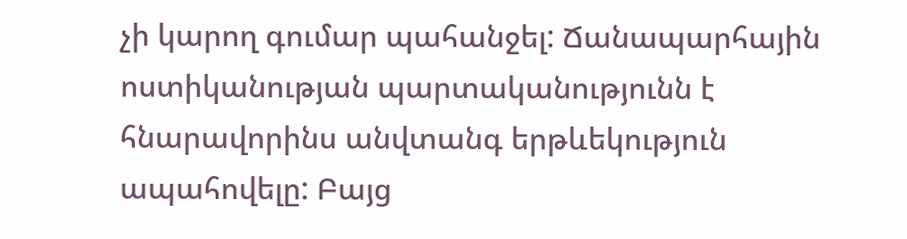չի կարող գումար պահանջել: Ճանապարհային ոստիկանության պարտականությունն է հնարավորինս անվտանգ երթևեկություն ապահովելը: Բայց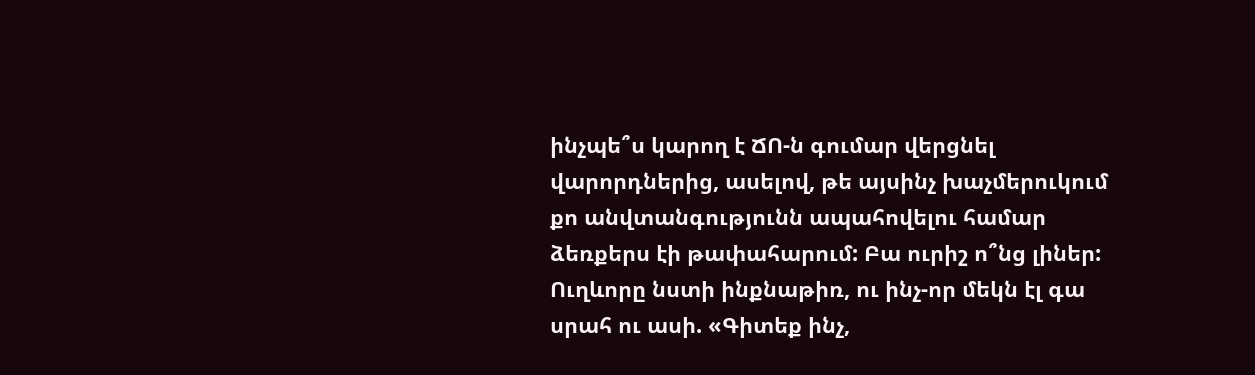ինչպե՞ս կարող է ՃՈ-ն գումար վերցնել վարորդներից, ասելով, թե այսինչ խաչմերուկում քո անվտանգությունն ապահովելու համար ձեռքերս էի թափահարում: Բա ուրիշ ո՞նց լիներ: Ուղևորը նստի ինքնաթիռ, ու ինչ-որ մեկն էլ գա սրահ ու ասի. «Գիտեք ինչ,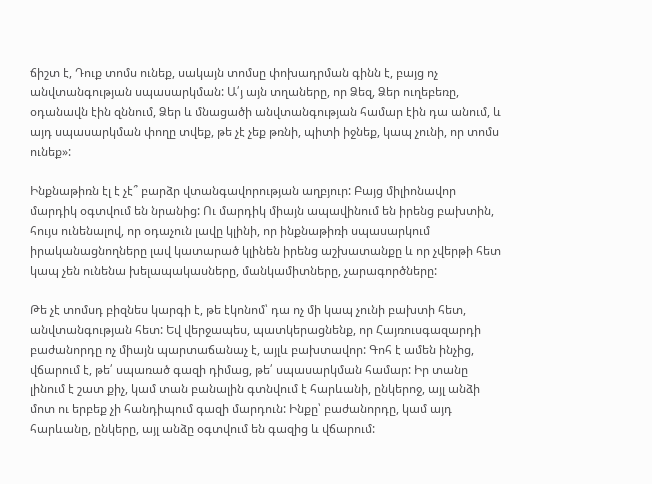ճիշտ է, Դուք տոմս ունեք, սակայն տոմսը փոխադրման գինն է, բայց ոչ անվտանգության սպասարկման: Ա՛յ այն տղաները, որ Ձեզ, Ձեր ուղեբեռը, օդանավն էին զննում, Ձեր և մնացածի անվտանգության համար էին դա անում, և այդ սպասարկման փողը տվեք, թե չէ չեք թռնի, պիտի իջնեք, կապ չունի, որ տոմս ունեք»:

Ինքնաթիռն էլ է չէ՞ բարձր վտանգավորության աղբյուր: Բայց միլիոնավոր մարդիկ օգտվում են նրանից: Ու մարդիկ միայն ապավինում են իրենց բախտին, հույս ունենալով, որ օդաչուն լավը կլինի, որ ինքնաթիռի սպասարկում իրականացնողները լավ կատարած կլինեն իրենց աշխատանքը և որ չվերթի հետ կապ չեն ունենա խելապակասները, մանկամիտները, չարագործները:

Թե չէ տոմսդ բիզնես կարգի է, թե էկոնոմ՝ դա ոչ մի կապ չունի բախտի հետ, անվտանգության հետ: Եվ վերջապես, պատկերացնենք, որ Հայռուսգազարդի բաժանորդը ոչ միայն պարտաճանաչ է, այլև բախտավոր: Գոհ է ամեն ինչից, վճարում է, թե՛ սպառած գազի դիմաց, թե՛ սպասարկման համար: Իր տանը լինում է շատ քիչ, կամ տան բանալին գտնվում է հարևանի, ընկերոջ, այլ անձի մոտ ու երբեք չի հանդիպում գազի մարդուն: Ինքը՝ բաժանորդը, կամ այդ հարևանը, ընկերը, այլ անձը օգտվում են գազից և վճարում: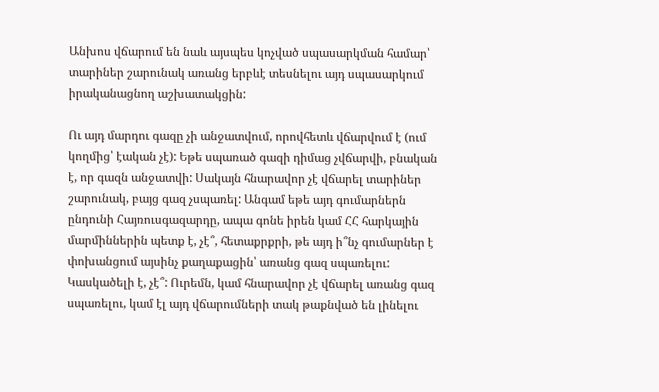Անխոս վճարում են նաև այսպես կոչված սպասարկման համար՝ տարիներ շարունակ առանց երբևէ տեսնելու այդ սպասարկում իրականացնող աշխատակցին:

Ու այդ մարդու գազը չի անջատվում, որովհետև վճարվում է (ում կողմից՝ էական չէ): Եթե սպառած գազի դիմաց չվճարվի, բնական է, որ գազն անջատվի: Սակայն հնարավոր չէ վճարել տարիներ շարունակ, բայց գազ չսպառել: Անգամ եթե այդ գումարներն ընդունի Հայռուսգազարդը, ապա գոնե իրեն կամ ՀՀ հարկային մարմիններին պետք է, չէ՞, հետաքրքրի, թե այդ ի՞նչ գումարներ է փոխանցում այսինչ քաղաքացին՝ առանց գազ սպառելու: Կասկածելի է, չէ՞: Ուրեմն, կամ հնարավոր չէ վճարել առանց գազ սպառելու, կամ էլ այդ վճարումների տակ թաքնված են լինելու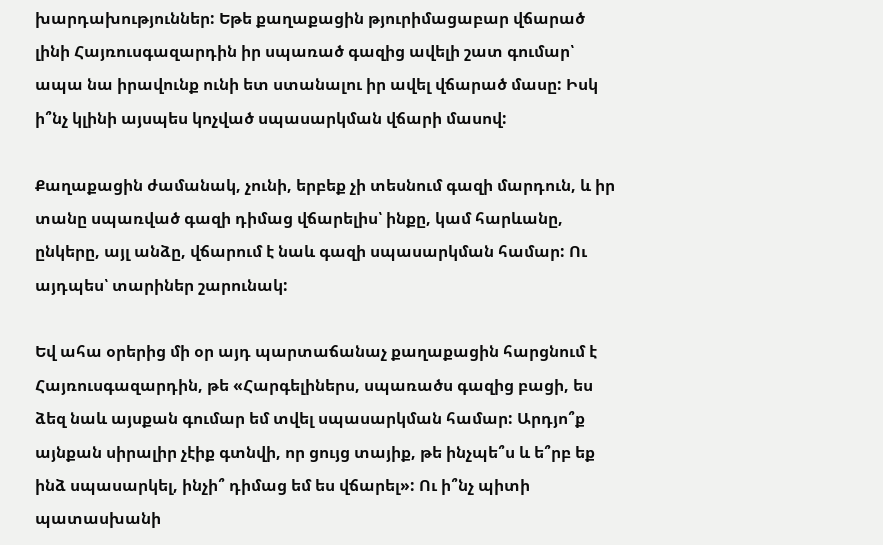խարդախություններ: Եթե քաղաքացին թյուրիմացաբար վճարած լինի Հայռուսգազարդին իր սպառած գազից ավելի շատ գումար՝ ապա նա իրավունք ունի ետ ստանալու իր ավել վճարած մասը: Իսկ ի՞նչ կլինի այսպես կոչված սպասարկման վճարի մասով:

Քաղաքացին ժամանակ, չունի, երբեք չի տեսնում գազի մարդուն, և իր տանը սպառված գազի դիմաց վճարելիս՝ ինքը, կամ հարևանը, ընկերը, այլ անձը, վճարում է նաև գազի սպասարկման համար: Ու այդպես՝ տարիներ շարունակ:

Եվ ահա օրերից մի օր այդ պարտաճանաչ քաղաքացին հարցնում է Հայռուսգազարդին, թե «Հարգելիներս, սպառածս գազից բացի, ես ձեզ նաև այսքան գումար եմ տվել սպասարկման համար: Արդյո՞ք այնքան սիրալիր չէիք գտնվի, որ ցույց տայիք, թե ինչպե՞ս և ե՞րբ եք ինձ սպասարկել, ինչի՞ դիմաց եմ ես վճարել»: Ու ի՞նչ պիտի պատասխանի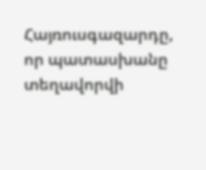Հայռուսգազարդը, որ պատասխանը տեղավորվի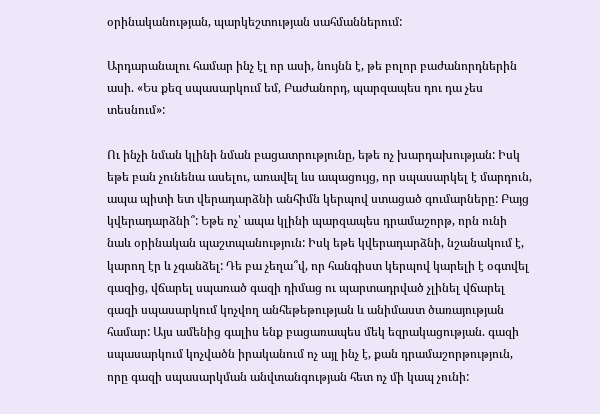օրինականության, պարկեշտության սահմաններում:

Արդարանալու համար ինչ էլ որ ասի, նույնն է, թե բոլոր բաժանորդներին ասի. «Ես քեզ սպասարկում եմ, Բաժանորդ, պարզապես դու դա չես տեսնում»:

Ու ինչի նման կլինի նման բացատրությունը, եթե ոչ խարդախության: Իսկ եթե բան չունենա ասելու, առավել ևս ապացույց, որ սպասարկել է մարդուն, ապա պիտի ետ վերադարձնի անհիմն կերպով ստացած գումարները: Բայց կվերադարձնի՞: Եթե ոչ՝ ապա կլինի պարզապես դրամաշորթ, որն ունի նաև օրինական պաշտպանություն: Իսկ եթե կվերադարձնի, նշանակում է, կարող էր և չգանձել: Դե բա չեղա՞վ, որ հանգիստ կերպով կարելի է օգտվել գազից, վճարել սպառած գազի դիմաց ու պարտադրված չլինել վճարել գազի սպասարկում կոչվող անհեթեթության և անիմաստ ծառայության համար: Այս ամենից գալիս ենք բացառապես մեկ եզրակացության. գազի սպասարկում կոչվածն իրականում ոչ այլ ինչ է, քան դրամաշորթություն, որը գազի սպասարկման անվտանգության հետ ոչ մի կապ չունի: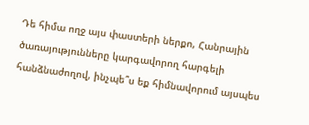Դե հիմա ողջ այս փաստերի ներքո, Հանրային ծառայությունները կարգավորող հարգելի հանձնաժողով, ինչպե՞ս եք հիմնավորում այսպես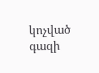կոչված գազի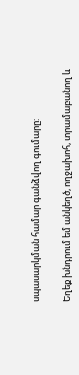սպասարկման համար գանձվող գումարը:

Եղեք խնդրում եմ անկեղծ, ողջախոհ, տրամաբանող և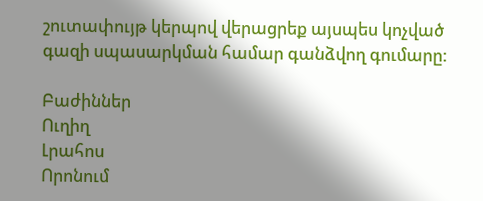շուտափույթ կերպով վերացրեք այսպես կոչված գազի սպասարկման համար գանձվող գումարը:

Բաժիններ
Ուղիղ
Լրահոս
Որոնում